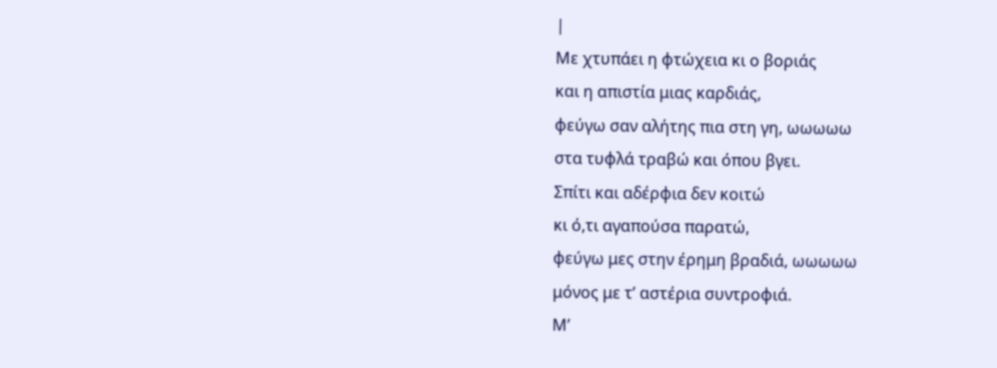|
Με χτυπάει η φτώχεια κι ο βοριάς
και η απιστία μιας καρδιάς,
φεύγω σαν αλήτης πια στη γη, ωωωωω
στα τυφλά τραβώ και όπου βγει.
Σπίτι και αδέρφια δεν κοιτώ
κι ό,τι αγαπούσα παρατώ,
φεύγω μες στην έρημη βραδιά, ωωωωω
μόνος με τ’ αστέρια συντροφιά.
Μ’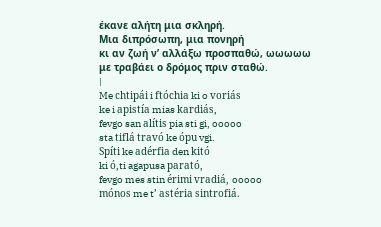έκανε αλήτη μια σκληρή.
Μια διπρόσωπη, μια πονηρή
κι αν ζωή ν’ αλλάξω προσπαθώ, ωωωωω
με τραβάει ο δρόμος πριν σταθώ.
|
Me chtipái i ftóchia ki o voriás
ke i apistía mias kardiás,
fevgo san alítis pia sti gi, ooooo
sta tiflá travó ke ópu vgi.
Spíti ke adérfia den kitó
ki ó,ti agapusa parató,
fevgo mes stin érimi vradiá, ooooo
mónos me t’ astéria sintrofiá.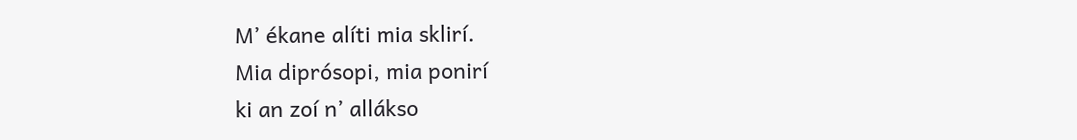M’ ékane alíti mia sklirí.
Mia diprósopi, mia ponirí
ki an zoí n’ allákso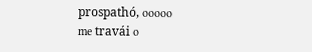prospathó, ooooo
me travái o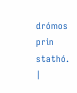drómos prin stathó.
|